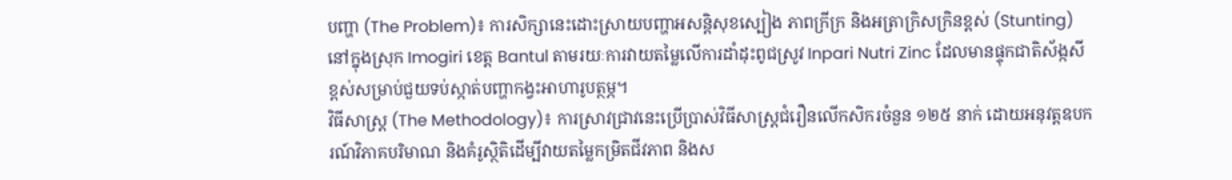បញ្ហា (The Problem)៖ ការសិក្សានេះដោះស្រាយបញ្ហាអសន្តិសុខស្បៀង ភាពក្រីក្រ និងអត្រាក្រិសក្រិនខ្ពស់ (Stunting) នៅក្នុងស្រុក Imogiri ខេត្ត Bantul តាមរយៈការវាយតម្លៃលើការដាំដុះពូជស្រូវ Inpari Nutri Zinc ដែលមានផ្ទុកជាតិស័ង្កសីខ្ពស់សម្រាប់ជួយទប់ស្កាត់បញ្ហាកង្វះអាហារូបត្ថម្ភ។
វិធីសាស្ត្រ (The Methodology)៖ ការស្រាវជ្រាវនេះប្រើប្រាស់វិធីសាស្ត្រជំរឿនលើកសិករចំនួន ១២៥ នាក់ ដោយអនុវត្តឧបករណ៍វិភាគបរិមាណ និងគំរូស្ថិតិដើម្បីវាយតម្លៃកម្រិតជីវភាព និងស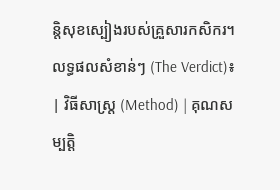ន្តិសុខស្បៀងរបស់គ្រួសារកសិករ។
លទ្ធផលសំខាន់ៗ (The Verdict)៖
| វិធីសាស្ត្រ (Method) | គុណសម្បត្តិ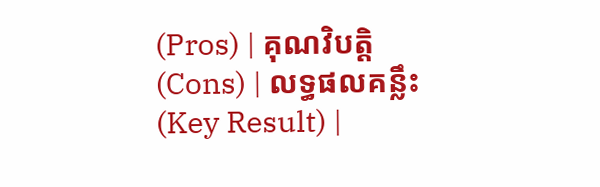(Pros) | គុណវិបត្តិ (Cons) | លទ្ធផលគន្លឹះ (Key Result) |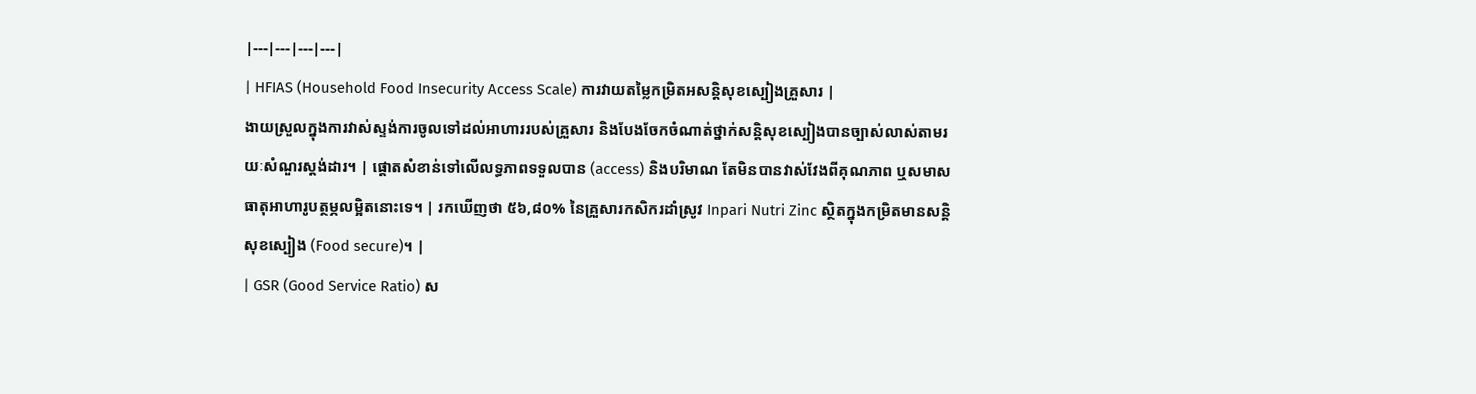|---|---|---|---|
| HFIAS (Household Food Insecurity Access Scale) ការវាយតម្លៃកម្រិតអសន្តិសុខស្បៀងគ្រួសារ |
ងាយស្រួលក្នុងការវាស់ស្ទង់ការចូលទៅដល់អាហាររបស់គ្រួសារ និងបែងចែកចំណាត់ថ្នាក់សន្តិសុខស្បៀងបានច្បាស់លាស់តាមរយៈសំណួរស្តង់ដារ។ | ផ្តោតសំខាន់ទៅលើលទ្ធភាពទទួលបាន (access) និងបរិមាណ តែមិនបានវាស់វែងពីគុណភាព ឬសមាសធាតុអាហារូបត្ថម្ភលម្អិតនោះទេ។ | រកឃើញថា ៥៦,៨០% នៃគ្រួសារកសិករដាំស្រូវ Inpari Nutri Zinc ស្ថិតក្នុងកម្រិតមានសន្តិសុខស្បៀង (Food secure)។ |
| GSR (Good Service Ratio) ស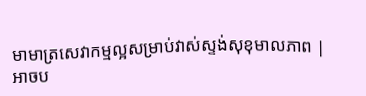មាមាត្រសេវាកម្មល្អសម្រាប់វាស់ស្ទង់សុខុមាលភាព |
អាចប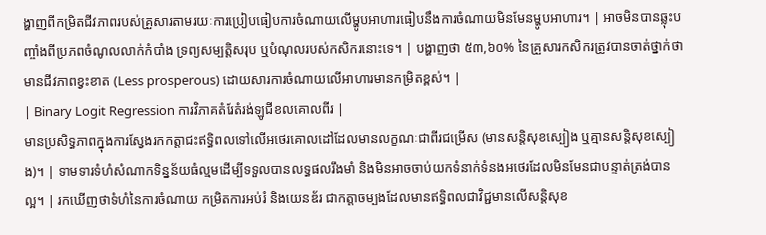ង្ហាញពីកម្រិតជីវភាពរបស់គ្រួសារតាមរយៈការប្រៀបធៀបការចំណាយលើម្ហូបអាហារធៀបនឹងការចំណាយមិនមែនម្ហូបអាហារ។ | អាចមិនបានឆ្លុះបញ្ចាំងពីប្រភពចំណូលលាក់កំបាំង ទ្រព្យសម្បត្តិសរុប ឬបំណុលរបស់កសិករនោះទេ។ | បង្ហាញថា ៥៣,៦០% នៃគ្រួសារកសិករត្រូវបានចាត់ថ្នាក់ថាមានជីវភាពខ្វះខាត (Less prosperous) ដោយសារការចំណាយលើអាហារមានកម្រិតខ្ពស់។ |
| Binary Logit Regression ការវិភាគតំរែតំរង់ឡូជីខលគោលពីរ |
មានប្រសិទ្ធភាពក្នុងការស្វែងរកកត្តាជះឥទ្ធិពលទៅលើអថេរគោលដៅដែលមានលក្ខណៈជាពីរជម្រើស (មានសន្តិសុខស្បៀង ឬគ្មានសន្តិសុខស្បៀង)។ | ទាមទារទំហំសំណាកទិន្នន័យធំល្មមដើម្បីទទួលបានលទ្ធផលរឹងមាំ និងមិនអាចចាប់យកទំនាក់ទំនងអថេរដែលមិនមែនជាបន្ទាត់ត្រង់បានល្អ។ | រកឃើញថាទំហំនៃការចំណាយ កម្រិតការអប់រំ និងយេនឌ័រ ជាកត្តាចម្បងដែលមានឥទ្ធិពលជាវិជ្ជមានលើសន្តិសុខ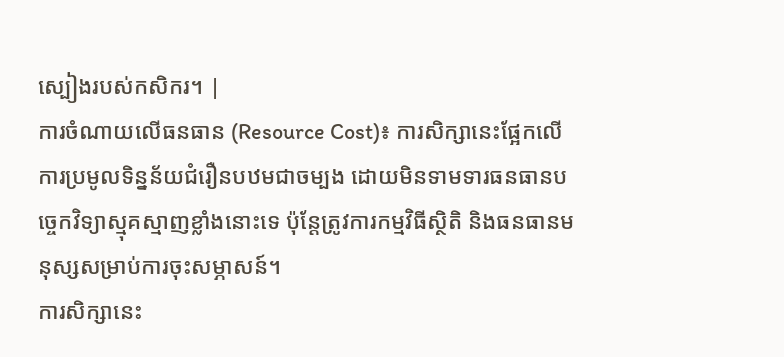ស្បៀងរបស់កសិករ។ |
ការចំណាយលើធនធាន (Resource Cost)៖ ការសិក្សានេះផ្អែកលើការប្រមូលទិន្នន័យជំរឿនបឋមជាចម្បង ដោយមិនទាមទារធនធានបច្ចេកវិទ្យាស្មុគស្មាញខ្លាំងនោះទេ ប៉ុន្តែត្រូវការកម្មវិធីស្ថិតិ និងធនធានមនុស្សសម្រាប់ការចុះសម្ភាសន៍។
ការសិក្សានេះ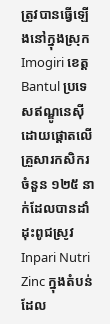ត្រូវបានធ្វើឡើងនៅក្នុងស្រុក Imogiri ខេត្ត Bantul ប្រទេសឥណ្ឌូនេស៊ី ដោយផ្តោតលើគ្រួសារកសិករចំនួន ១២៥ នាក់ដែលបានដាំដុះពូជស្រូវ Inpari Nutri Zinc ក្នុងតំបន់ដែល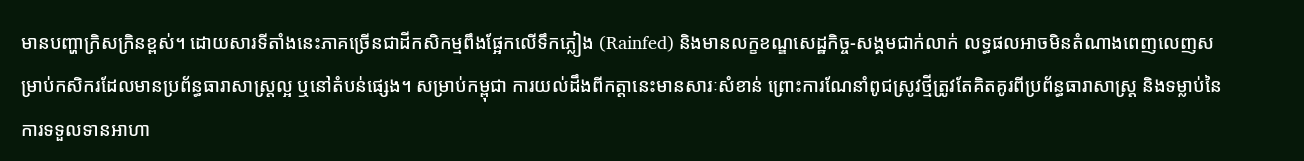មានបញ្ហាក្រិសក្រិនខ្ពស់។ ដោយសារទីតាំងនេះភាគច្រើនជាដីកសិកម្មពឹងផ្អែកលើទឹកភ្លៀង (Rainfed) និងមានលក្ខខណ្ឌសេដ្ឋកិច្ច-សង្គមជាក់លាក់ លទ្ធផលអាចមិនតំណាងពេញលេញសម្រាប់កសិករដែលមានប្រព័ន្ធធារាសាស្ត្រល្អ ឬនៅតំបន់ផ្សេង។ សម្រាប់កម្ពុជា ការយល់ដឹងពីកត្តានេះមានសារៈសំខាន់ ព្រោះការណែនាំពូជស្រូវថ្មីត្រូវតែគិតគូរពីប្រព័ន្ធធារាសាស្ត្រ និងទម្លាប់នៃការទទួលទានអាហា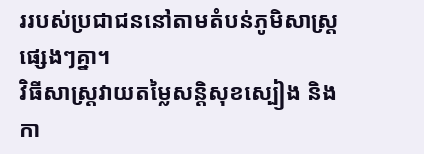ររបស់ប្រជាជននៅតាមតំបន់ភូមិសាស្ត្រផ្សេងៗគ្នា។
វិធីសាស្ត្រវាយតម្លៃសន្តិសុខស្បៀង និងកា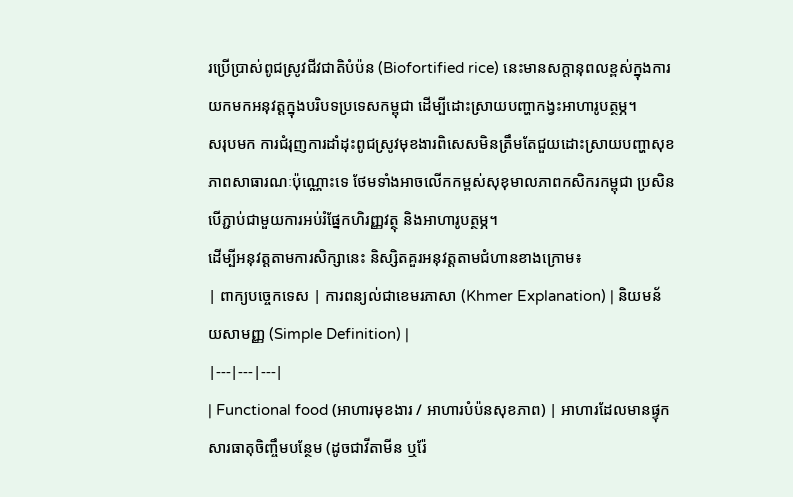រប្រើប្រាស់ពូជស្រូវជីវជាតិបំប៉ន (Biofortified rice) នេះមានសក្តានុពលខ្ពស់ក្នុងការយកមកអនុវត្តក្នុងបរិបទប្រទេសកម្ពុជា ដើម្បីដោះស្រាយបញ្ហាកង្វះអាហារូបត្ថម្ភ។
សរុបមក ការជំរុញការដាំដុះពូជស្រូវមុខងារពិសេសមិនត្រឹមតែជួយដោះស្រាយបញ្ហាសុខភាពសាធារណៈប៉ុណ្ណោះទេ ថែមទាំងអាចលើកកម្ពស់សុខុមាលភាពកសិករកម្ពុជា ប្រសិនបើភ្ជាប់ជាមួយការអប់រំផ្នែកហិរញ្ញវត្ថុ និងអាហារូបត្ថម្ភ។
ដើម្បីអនុវត្តតាមការសិក្សានេះ និស្សិតគួរអនុវត្តតាមជំហានខាងក្រោម៖
| ពាក្យបច្ចេកទេស | ការពន្យល់ជាខេមរភាសា (Khmer Explanation) | និយមន័យសាមញ្ញ (Simple Definition) |
|---|---|---|
| Functional food (អាហារមុខងារ / អាហារបំប៉នសុខភាព) | អាហារដែលមានផ្ទុកសារធាតុចិញ្ចឹមបន្ថែម (ដូចជាវីតាមីន ឬរ៉ែ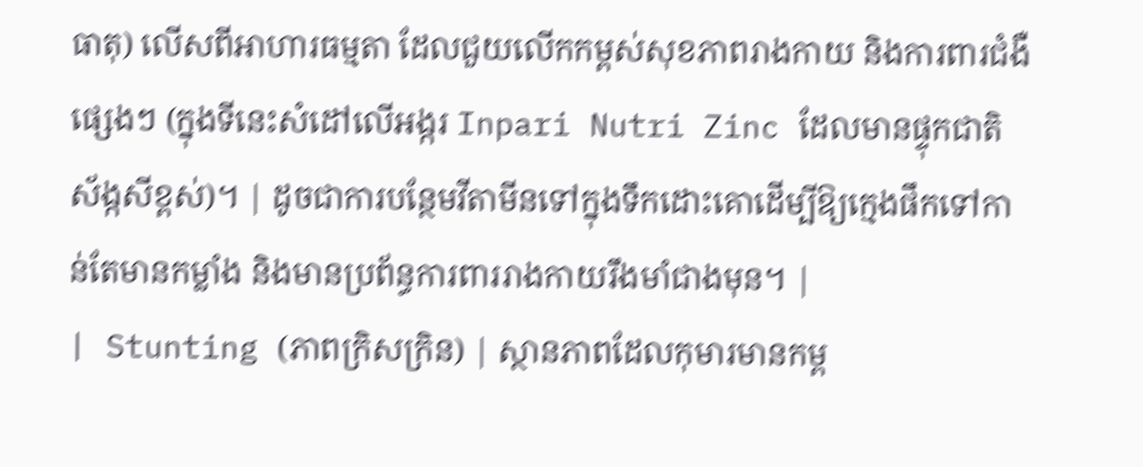ធាតុ) លើសពីអាហារធម្មតា ដែលជួយលើកកម្ពស់សុខភាពរាងកាយ និងការពារជំងឺផ្សេងៗ (ក្នុងទីនេះសំដៅលើអង្ករ Inpari Nutri Zinc ដែលមានផ្ទុកជាតិស័ង្កសីខ្ពស់)។ | ដូចជាការបន្ថែមវីតាមីនទៅក្នុងទឹកដោះគោដើម្បីឱ្យក្មេងផឹកទៅកាន់តែមានកម្លាំង និងមានប្រព័ន្ធការពាររាងកាយរឹងមាំជាងមុន។ |
| Stunting (ភាពក្រិសក្រិន) | ស្ថានភាពដែលកុមារមានកម្ព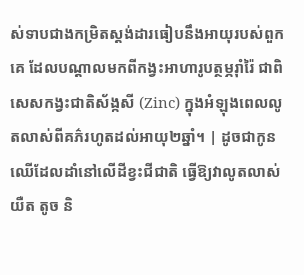ស់ទាបជាងកម្រិតស្តង់ដារធៀបនឹងអាយុរបស់ពួកគេ ដែលបណ្តាលមកពីកង្វះអាហារូបត្ថម្ភរ៉ាំរ៉ៃ ជាពិសេសកង្វះជាតិស័ង្កសី (Zinc) ក្នុងអំឡុងពេលលូតលាស់ពីគភ៌រហូតដល់អាយុ២ឆ្នាំ។ | ដូចជាកូនឈើដែលដាំនៅលើដីខ្វះជីជាតិ ធ្វើឱ្យវាលូតលាស់យឺត តូច និ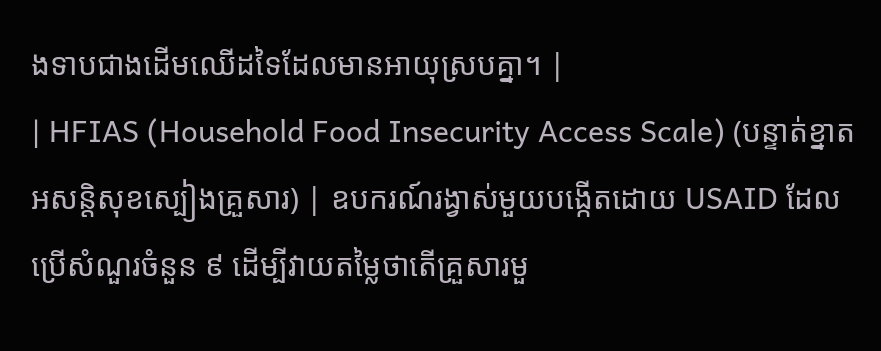ងទាបជាងដើមឈើដទៃដែលមានអាយុស្របគ្នា។ |
| HFIAS (Household Food Insecurity Access Scale) (បន្ទាត់ខ្នាតអសន្តិសុខស្បៀងគ្រួសារ) | ឧបករណ៍រង្វាស់មួយបង្កើតដោយ USAID ដែលប្រើសំណួរចំនួន ៩ ដើម្បីវាយតម្លៃថាតើគ្រួសារមួ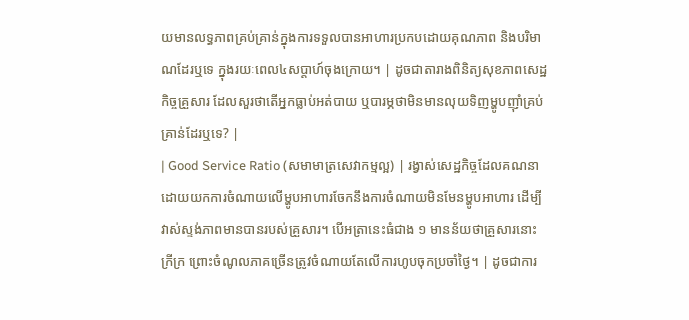យមានលទ្ធភាពគ្រប់គ្រាន់ក្នុងការទទួលបានអាហារប្រកបដោយគុណភាព និងបរិមាណដែរឬទេ ក្នុងរយៈពេល៤សប្តាហ៍ចុងក្រោយ។ | ដូចជាតារាងពិនិត្យសុខភាពសេដ្ឋកិច្ចគ្រួសារ ដែលសួរថាតើអ្នកធ្លាប់អត់បាយ ឬបារម្ភថាមិនមានលុយទិញម្ហូបញ៉ាំគ្រប់គ្រាន់ដែរឬទេ? |
| Good Service Ratio (សមាមាត្រសេវាកម្មល្អ) | រង្វាស់សេដ្ឋកិច្ចដែលគណនាដោយយកការចំណាយលើម្ហូបអាហារចែកនឹងការចំណាយមិនមែនម្ហូបអាហារ ដើម្បីវាស់ស្ទង់ភាពមានបានរបស់គ្រួសារ។ បើអត្រានេះធំជាង ១ មានន័យថាគ្រួសារនោះក្រីក្រ ព្រោះចំណូលភាគច្រើនត្រូវចំណាយតែលើការហូបចុកប្រចាំថ្ងៃ។ | ដូចជាការ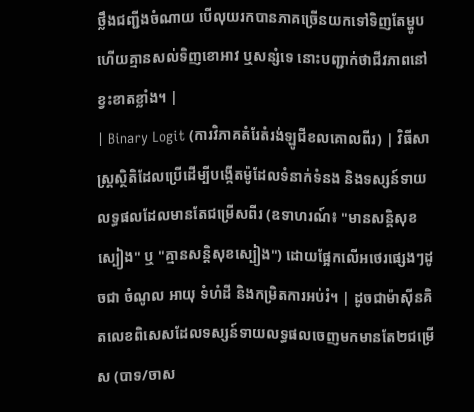ថ្លឹងជញ្ជីងចំណាយ បើលុយរកបានភាគច្រើនយកទៅទិញតែម្ហូប ហើយគ្មានសល់ទិញខោអាវ ឬសន្សំទេ នោះបញ្ជាក់ថាជីវភាពនៅខ្វះខាតខ្លាំង។ |
| Binary Logit (ការវិភាគតំរែតំរង់ឡូជីខលគោលពីរ) | វិធីសាស្ត្រស្ថិតិដែលប្រើដើម្បីបង្កើតម៉ូដែលទំនាក់ទំនង និងទស្សន៍ទាយលទ្ធផលដែលមានតែជម្រើសពីរ (ឧទាហរណ៍៖ "មានសន្តិសុខស្បៀង" ឬ "គ្មានសន្តិសុខស្បៀង") ដោយផ្អែកលើអថេរផ្សេងៗដូចជា ចំណូល អាយុ ទំហំដី និងកម្រិតការអប់រំ។ | ដូចជាម៉ាស៊ីនគិតលេខពិសេសដែលទស្សន៍ទាយលទ្ធផលចេញមកមានតែ២ជម្រើស (បាទ/ចាស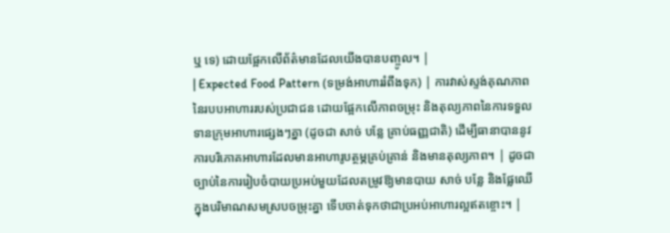ឬ ទេ) ដោយផ្អែកលើព័ត៌មានដែលយើងបានបញ្ចូល។ |
| Expected Food Pattern (ទម្រង់អាហាររំពឹងទុក) | ការវាស់ស្ទង់គុណភាពនៃរបបអាហាររបស់ប្រជាជន ដោយផ្អែកលើភាពចម្រុះ និងតុល្យភាពនៃការទទួលទានក្រុមអាហារផ្សេងៗគ្នា (ដូចជា សាច់ បន្លែ គ្រាប់ធញ្ញជាតិ) ដើម្បីធានាបាននូវការបរិភោគអាហារដែលមានអាហារូបត្ថម្ភគ្រប់គ្រាន់ និងមានតុល្យភាព។ | ដូចជាច្បាប់នៃការរៀបចំបាយប្រអប់មួយដែលតម្រូវឱ្យមានបាយ សាច់ បន្លែ និងផ្លែឈើក្នុងបរិមាណសមស្របចម្រុះគ្នា ទើបចាត់ទុកថាជាប្រអប់អាហារល្អឥតខ្ចោះ។ |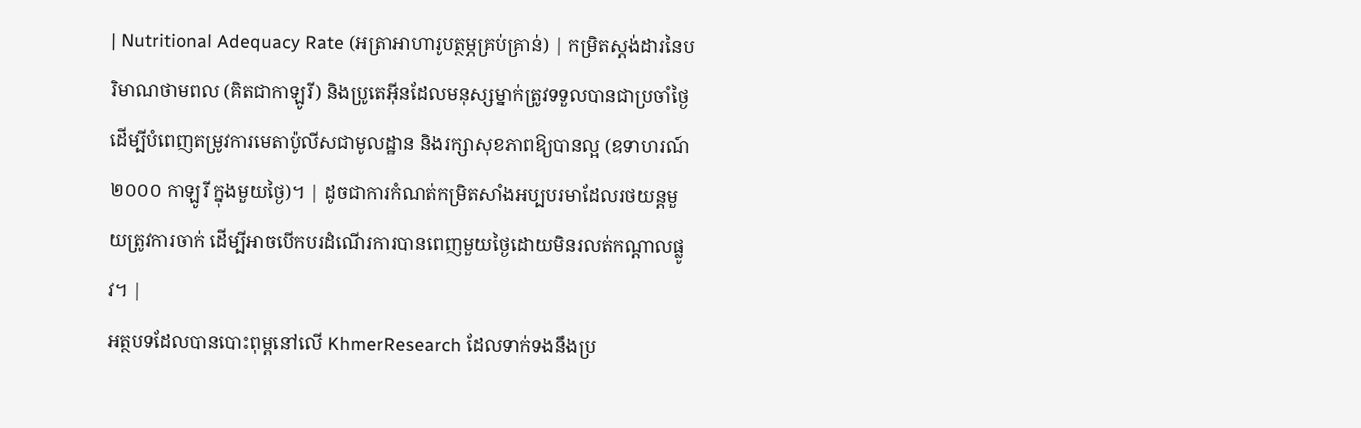| Nutritional Adequacy Rate (អត្រាអាហារូបត្ថម្ភគ្រប់គ្រាន់) | កម្រិតស្តង់ដារនៃបរិមាណថាមពល (គិតជាកាឡូរី) និងប្រូតេអ៊ីនដែលមនុស្សម្នាក់ត្រូវទទួលបានជាប្រចាំថ្ងៃ ដើម្បីបំពេញតម្រូវការមេតាប៉ូលីសជាមូលដ្ឋាន និងរក្សាសុខភាពឱ្យបានល្អ (ឧទាហរណ៍ ២០០០ កាឡូរី ក្នុងមួយថ្ងៃ)។ | ដូចជាការកំណត់កម្រិតសាំងអប្បបរមាដែលរថយន្តមួយត្រូវការចាក់ ដើម្បីអាចបើកបរដំណើរការបានពេញមួយថ្ងៃដោយមិនរលត់កណ្តាលផ្លូវ។ |
អត្ថបទដែលបានបោះពុម្ពនៅលើ KhmerResearch ដែលទាក់ទងនឹងប្រ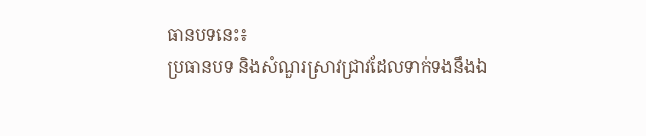ធានបទនេះ៖
ប្រធានបទ និងសំណួរស្រាវជ្រាវដែលទាក់ទងនឹងឯ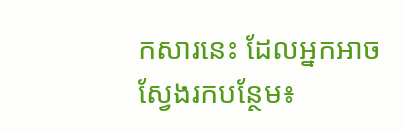កសារនេះ ដែលអ្នកអាចស្វែងរកបន្ថែម៖